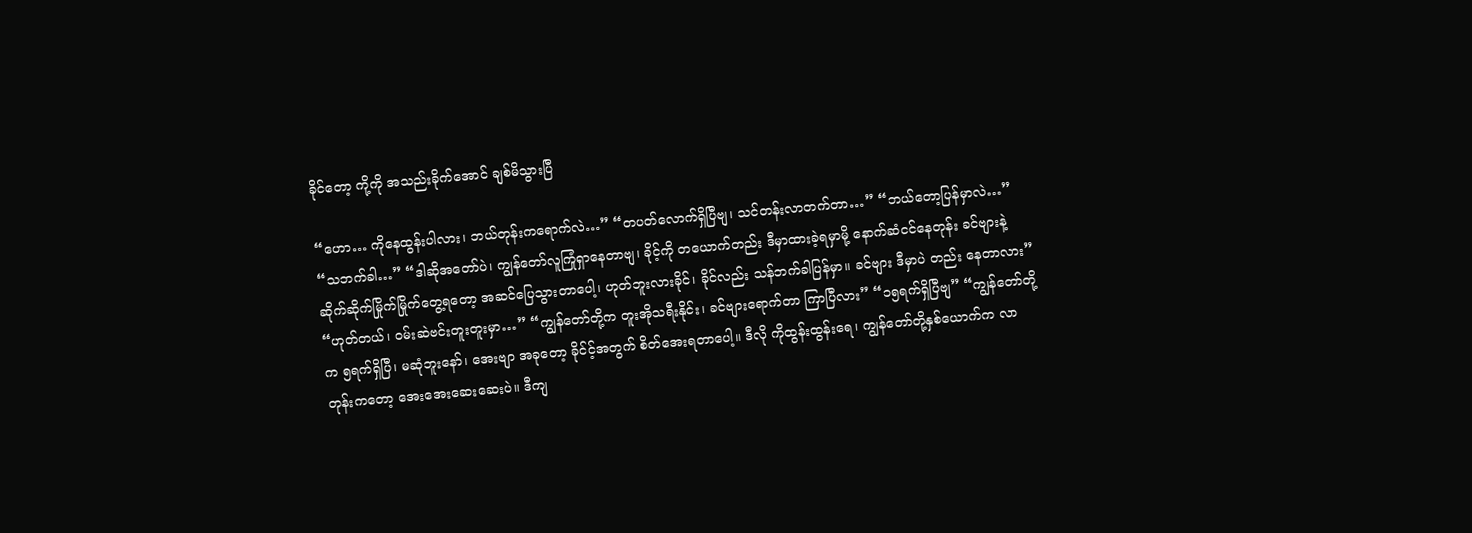ခိုင်တော့ ကို့ကို အသည်းခိုက်အောင် ချစ်မိသွားပြီ

“ဟော… ကိုနေထွန်းပါလား၊ ဘယ်တုန်းကရောက်လဲ…” “တပတ်လောက်ရှိပြီဗျ၊ သင်တန်းလာတက်တာ…” “ဘယ်တော့ပြန်မှာလဲ…” “သဘက်ခါ…” “ဒါဆိုအတော်ပဲ၊ ကျွန်တော်လူကြုံရှာနေတာဗျ၊ ခိုင့်ကို တယောက်တည်း ဒီမှာထားခဲ့ရမှာမို့ နောက်ဆံငင်နေတုန်း ခင်ဗျားနဲ့ ဆိုက်ဆိုက်မြိုက်မြိုက်တွေ့ရတော့ အဆင်ပြေသွားတာပေါ့၊ ဟုတ်ဘူးလားခိုင်၊ ခိုင်လည်း သန်ဘက်ခါပြန်မှာ။ ခင်ဗျား ဒီမှာပဲ တည်း နေတာလား” “ဟုတ်တယ်၊ ဝမ်းဆဲဗင်းတူးတူးမှာ…” “ကျွန်တော်တို့က တူးအိုသရီးနိုင်း၊ ခင်ဗျားရောက်တာ ကြာပြီလား” “၁၅ရက်ရှိပြီဗျ” “ကျွန်တော်တို့က ၅ရက်ရှိပြီ၊ မဆုံဘူးနော်၊ အေးဗျာ အခုတော့ ခိုင်င့်အတွက် စိတ်အေးရတာပေါ့။ ဒီလို ကိုထွန်းထွန်းရေ၊ ကျွန်တော်တို့နှစ်ယောက်က လာတုန်းကတော့ အေးအေးဆေးဆေးပဲ။ ဒီကျ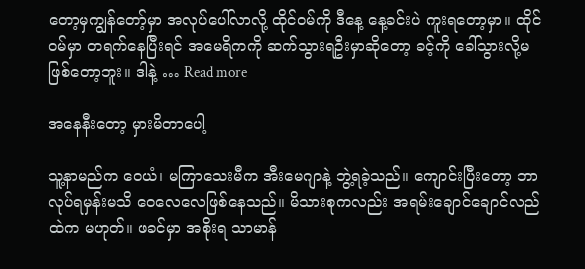တော့မှကျွန်တော့်မှာ အလုပ်ပေါ်လာလို့ ထိုင်ဝမ်ကို ဒီနေ့ နေ့ခင်းပဲ ကူးရတော့မှာ။ ထိုင်ဝမ်မှာ တရက်နေပြီးရင် အမေရိကကို ဆက်သွားရဦးမှာဆိုတော့ ခင့်ကို ခေါ်သွားလို့မဖြစ်တော့ဘူး။ ဒါနဲ့ … Read more

အနေနီးတော့ မှားမိတာပေါ့

သူ့နာမည်က ဝေယံ၊ မကြာသေးမီက အီးမေဂျာနဲ့ ဘွဲ့ရခဲ့သည်။ ကျောင်းပြီးတော့ ဘာလုပ်ရမှန်းမသိ ဝေလေလေဖြစ်နေသည်။ မိသားစုကလည်း အရမ်းချောင်ချောင်လည်ထဲက မဟုတ်။ ဖခင်မှာ အစိုးရ သာမာန်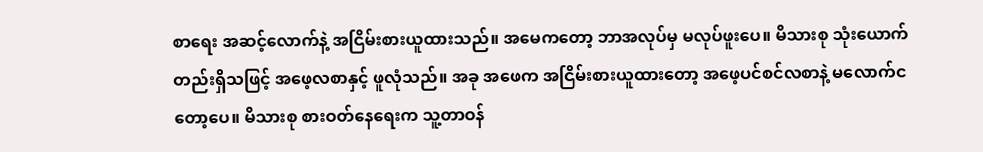စာ‌ရေး အဆင့်လောက်နဲ့ အငြိမ်းစားယူထားသည်။ အမေကတော့ ဘာအလုပ်မှ မလုပ်ဖူးပေ။ မိသားစု သုံးယောက်တည်းရှိသဖြင့် အဖေ့လစာနှင့် ဖူလုံသည်။ အခု အဖေက အငြိမ်းစားယူထားတော့ အဖေ့ပင်စင်လစာနဲ့ မလောက်ငတော့ပေ။ မိသားစု စားဝတ်နေရေးက သူ့တာဝန်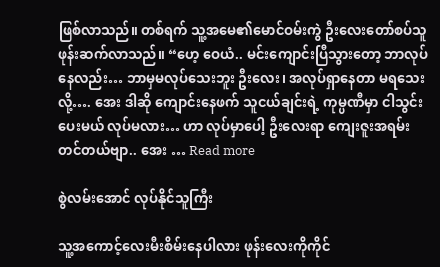ဖြစ်လာသည်။ တစ်ရက် သူ့အမေ၏မောင်ဝမ်းကွဲ ဦးလေးတော်စပ်သူ ဖုန်းဆက်လာသည်။ “ဟေ့ ဝေယံ.. မင်းကျောင်းပြီသွားတော့ ဘာလုပ်နေလည်း… ဘာမှမလုပ်သေးဘူး ဦးလေး၊ အလုပ်ရှာနေတာ မရသေးလို့…. အေး ဒါဆို ကျောင်းနေဖက် သူငယ်ချင်းရဲ့ ကုမ္ပဏီမှာ ငါသွင်းပေးမယ် လုပ်မလား… ဟာ လုပ်မှာပေါ့ ဦးလေးရာ ကျေးဇူးအရမ်းတင်တယ်ဗျာ.. အေး … Read more

စွဲလမ်းအောင် လုပ်နိုင်သူကြီး

သူ့အကောင့်လေးမီးစိမ်းနေပါလား ဖုန်းလေးကိုကိုင်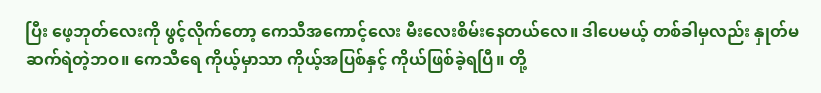ပြီး ဖေ့ဘုတ်လေးကို ဖွင့်လိုက်တော့ ကေသီအကောင့်လေး မီးလေးစိမ်းနေတယ်လေ။ ဒါပေမယ့် တစ်ခါမှလည်း နှုတ်မဆက်ရဲတဲ့ဘဝ။ ကေသီရေ ကိုယ့်မှာသာ ကိုယ့်အပြစ်နှင့် ကိုယ်ဖြစ်ခဲ့ရပြီ။ တို့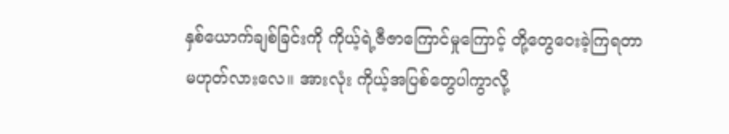နှစ်ယောက်ချစ်ခြင်းကို ကိုယ့်ရဲ့ဇီဇာကြောင်မှုကြောင့် တို့တွေဝေးခဲ့ကြရတာ မဟုတ်လားလေ။ အားလုံး ကိုယ့်အပြစ်တွေပါကွာလို့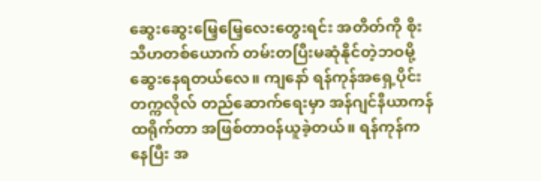ဆွေးဆွေးမြေ့မြေ့လေးတွေးရင်း အတိတ်ကို စိုးသီဟတစ်ယောက် တမ်းတပြီးမဆုံနိုင်တဲ့ဘဝမို့ ဆွေးနေရတယ်လေ။ ကျနော် ရန်ကုန်အရှေ့ပိုင်းတက္ကလိုလ် တည်ဆောက်ရေးမှာ အန်ဂျင်နီယာကန်ထရိုက်တာ အဖြစ်တာဝန်ယူခဲ့တယ်။ ရန်ကုန်ကနေပြီး အ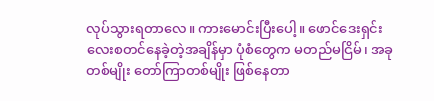လုပ်သွားရတာလေ။ ကားမောင်းပြီးပေါ့။ ဖောင်ဒေးရှင်းလေးစတင်နေခဲ့တဲ့အချိန်မှာ ပုံစံတွေက မတည်မငြိမ်၊ အခုတစ်မျိုး တော်ကြာတစ်မျိုး ဖြစ်နေတာ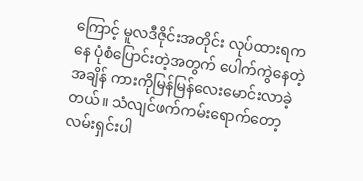ကြောင့် မူလဒီဇိုင်းအတိုင်း လုပ်ထားရကနေ ပုံစံပြောင်းတဲ့အတွက် ပေါက်ကွဲနေတဲ့အချိန် ကားကိုမြန်မြန်လေးမောင်းလာခဲ့တယ်။ သံလျင်ဖက်ကမ်းရောက်တော့ လမ်းရှင်းပါ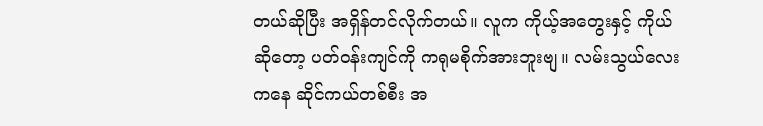တယ်ဆိုပြီး အရှိန်တင်လိုက်တယ်။ လူက ကိုယ့်အတွေးနှင့် ကိုယ်ဆိုတော့ ပတ်ဝန်းကျင်ကို ကရုမစိုက်အားဘူးဗျ။ လမ်းသွယ်လေးကနေ ဆိုင်ကယ်တစ်စီး အ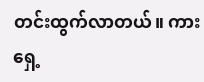တင်းထွက်လာတယ်။ ကားရှေ့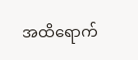အထိရောက်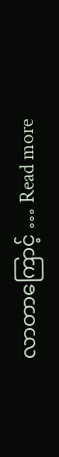လာတာကြောင့် … Read more